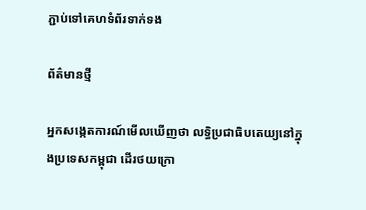ភ្ជាប់ទៅគេហទំព័រទាក់ទង

ព័ត៌មានថ្មី

អ្នកសង្កេតការណ៍មើលឃើញថា លទ្ធិប្រជាធិបតេយ្យនៅក្នុងប្រទេសកម្ពុជា ដើរថយក្រោ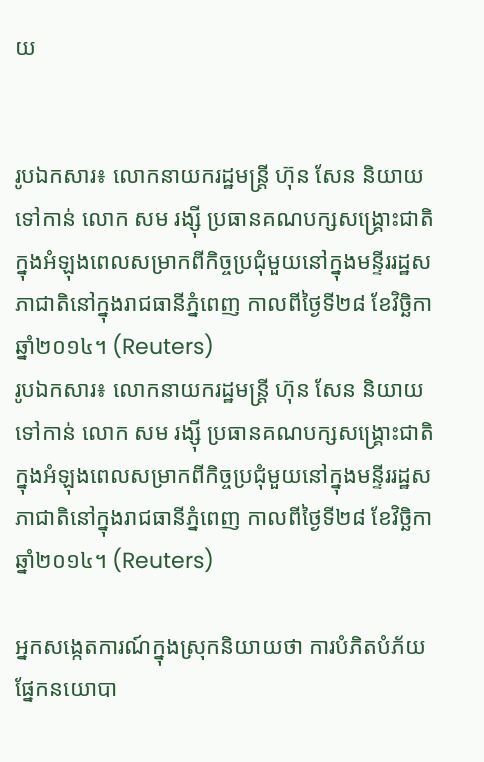យ


រូបឯកសារ៖ លោកនាយករដ្ឋមន្ត្រី ហ៊ុន សែន និយាយទៅកាន់ លោក សម រង្ស៊ី ប្រធានគណបក្សសង្គ្រោះជាតិក្នុងអំឡុងពេលសម្រាកពីកិច្ចប្រជុំមួយនៅក្នុងមន្ទីររដ្ឋសភាជាតិនៅក្នុងរាជធានីភ្នំពេញ កាលពីថ្ងៃទី២៨ ខែវិច្ឆិកា ឆ្នាំ២០១៤។ (Reuters)
រូបឯកសារ៖ លោកនាយករដ្ឋមន្ត្រី ហ៊ុន សែន និយាយទៅកាន់ លោក សម រង្ស៊ី ប្រធានគណបក្សសង្គ្រោះជាតិក្នុងអំឡុងពេលសម្រាកពីកិច្ចប្រជុំមួយនៅក្នុងមន្ទីររដ្ឋសភាជាតិនៅក្នុងរាជធានីភ្នំពេញ កាលពីថ្ងៃទី២៨ ខែវិច្ឆិកា ឆ្នាំ២០១៤។ (Reuters)

អ្នកសង្កេតការណ៍ក្នុងស្រុកនិយាយថា ការបំភិតបំភ័យផ្នែកនយោបា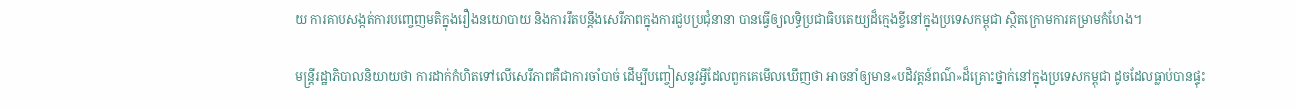យ ការគាបសង្កត់ការបញ្ចេញមតិក្នុងរឿងនយោបាយ និងការរឹតបន្តឹងសេរីភាពក្នុងការជួបប្រជុំនានា បានធ្វើឲ្យលទ្ធិប្រជាធិបតេយ្យដ៏ក្មេងខ្ចីនៅក្នុងប្រទេសកម្ពុជា ស្ថិតក្រោមការគម្រាមកំហែង។

មន្រ្តីរដ្ឋាភិបាលនិយាយថា ការដាក់កំហិតទៅលើសេរីភាពគឺជាការចាំបាច់ ដើម្បីបញ្ចៀសនូវអ្វីដែលពួកគេមើលឃើញថា អាចនាំឲ្យមាន«បដិវត្តន៍ពណ៌»ដ៏គ្រោះថ្នាក់នៅក្នុងប្រទេសកម្ពុជា ដូចដែលធ្លាប់បានផ្ទុះ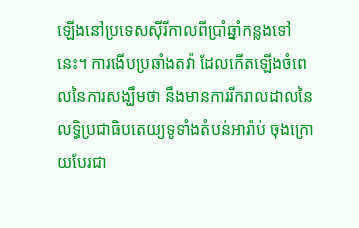ឡើងនៅប្រទេសស៊ីរីកាលពីប្រាំឆ្នាំកន្លងទៅនេះ។ ការងើបប្រឆាំងតវ៉ា ដែលកើតឡើងចំពេលនៃការសង្ឃឹមថា នឹងមានការរីករាលដាលនៃលទ្ធិប្រជាធិបតេយ្យទូទាំងតំបន់អារ៉ាប់ ចុងក្រោយបែរជា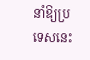នាំឱ្យប្រទេសនេះ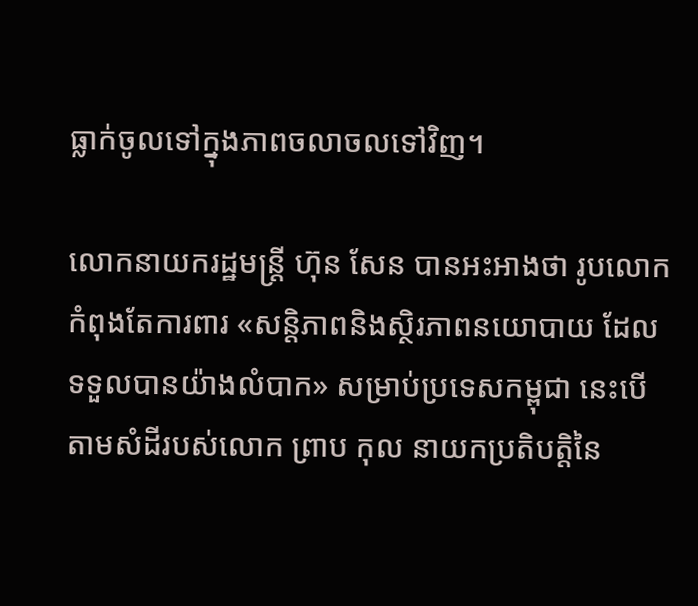ធ្លាក់ចូលទៅក្នុងភាពចលាចលទៅវិញ។

លោកនាយករដ្ឋមន្រ្តី ហ៊ុន សែន បានអះអាងថា រូបលោកកំពុងតែការពារ «សន្តិភាពនិងស្ថិរភាពនយោបាយ ដែលទទួលបានយ៉ាងលំបាក» សម្រាប់ប្រទេសកម្ពុជា នេះបើតាមសំដីរបស់លោក ព្រាប កុល នាយកប្រតិបត្តិនៃ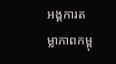អង្គការតម្លាភាពកម្ពុ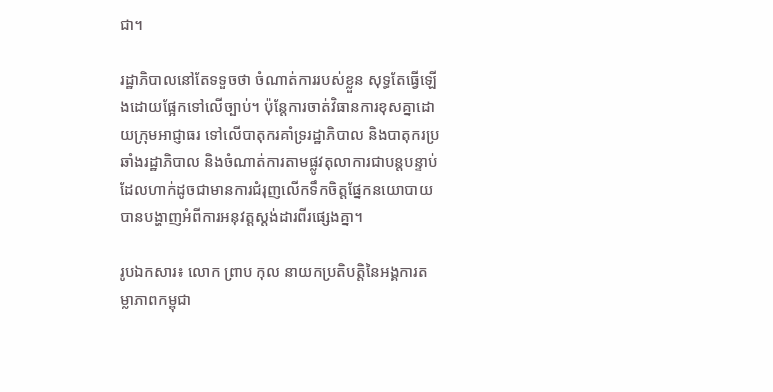ជា។

រដ្ឋាភិបាលនៅតែទទួចថា ចំណាត់ការរបស់ខ្លួន សុទ្ធតែធ្វើឡើងដោយផ្អែកទៅលើច្បាប់។ ប៉ុន្តែការចាត់វិធានការខុសគ្នាដោយក្រុមអាជ្ញាធរ ទៅលើបាតុករគាំទ្ររដ្ឋាភិបាល និងបាតុករប្រឆាំងរដ្ឋាភិបាល និងចំណាត់ការតាមផ្លូវតុលាការជាបន្តបន្ទាប់ ដែលហាក់ដូចជាមានការជំរុញលើកទឹកចិត្តផ្នែកនយោបាយ បានបង្ហាញអំពីការអនុវត្តស្តង់ដារពីរផ្សេងគ្នា។

រូបឯកសារ៖ លោក ព្រាប កុល នាយកប្រតិបត្តិនៃអង្គការតម្លាភាពកម្ពុជា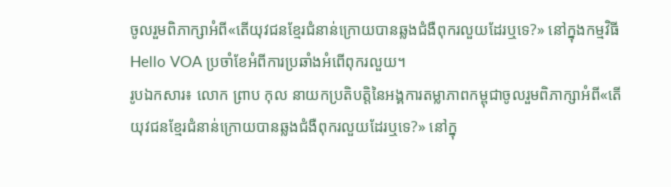ចូលរួមពិភាក្សាអំពី«តើយុវជនខ្មែរជំនាន់ក្រោយបានឆ្លងជំងឺពុករលួយដែរឬទេ?» នៅក្នុងកម្មវិធី Hello VOA ប្រចាំខែអំពីការប្រឆាំងអំពើពុករលួយ។
រូបឯកសារ៖ លោក ព្រាប កុល នាយកប្រតិបត្តិនៃអង្គការតម្លាភាពកម្ពុជាចូលរួមពិភាក្សាអំពី«តើយុវជនខ្មែរជំនាន់ក្រោយបានឆ្លងជំងឺពុករលួយដែរឬទេ?» នៅក្នុ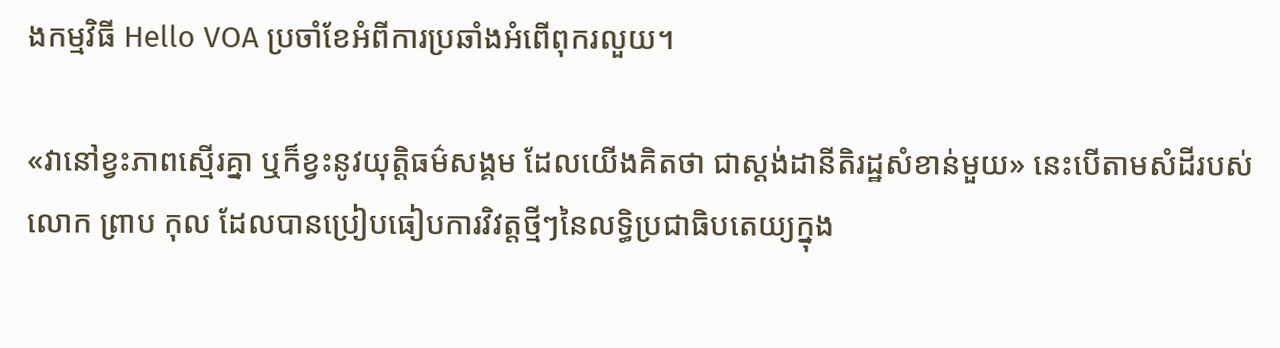ងកម្មវិធី Hello VOA ប្រចាំខែអំពីការប្រឆាំងអំពើពុករលួយ។

«វានៅខ្វះភាពស្មើរគ្នា ឬក៏ខ្វះនូវយុត្តិធម៌សង្គម ដែលយើងគិតថា ជាស្តង់ដានីតិរដ្ឋសំខាន់មួយ» នេះបើតាមសំដីរបស់លោក ព្រាប កុល ដែលបានប្រៀបធៀបការវិវត្តថ្មីៗនៃលទ្ធិប្រជាធិបតេយ្យក្នុង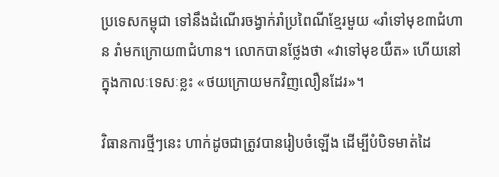ប្រទេសកម្ពុជា ទៅនឹងដំណើរចង្វាក់រាំប្រពៃណីខ្មែរមួយ «រាំទៅមុខ៣ជំហាន រាំមកក្រោយ៣ជំហាន។ លោកបានថ្លែងថា «វាទៅមុខយឺត» ហើយនៅក្នុងកាលៈទេសៈខ្លះ «ថយក្រោយមកវិញលឿនដែរ»។

វិធានការថ្មីៗនេះ ហាក់ដូចជាត្រូវបានរៀបចំឡើង ដើម្បីបំបិទមាត់ដៃ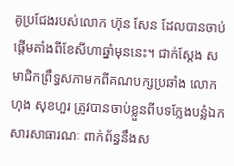គូប្រជែងរបស់លោក ហ៊ុន សែន ដែលបានចាប់ផ្តើមតាំងពីខែសីហាឆ្នាំមុននេះ។ ជាក់ស្តែង សមាជិកព្រឹទ្ធសភាមកពីគណបក្សប្រឆាំង លោក ហុង សុខហួរ ត្រូវបានចាប់ខ្លួនពីបទក្លែងបន្លំឯកសារសាធារណៈ ពាក់ព័ន្ធនឹងស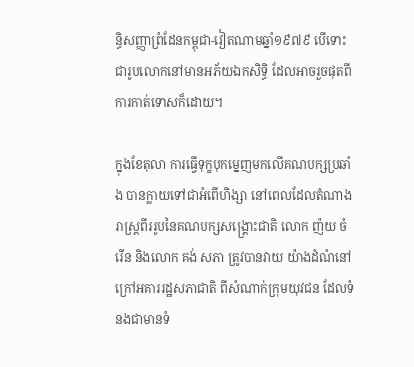ន្ធិសញ្ញាព្រំដែនកម្ពុជា-វៀតណាមឆ្នាំ១៩៧៩ បើទោះជារូបលោកនៅមានអភ័យឯកសិទ្ធិ ដែលអាចរួចផុតពីការកាត់ទោសក៏ដោយ។

ក្នុងខែតុលា ការធ្វើទុក្ខបុកម្នេញមកលើគណបក្សប្រឆាំង បានក្លាយទៅជាអំពើហិង្សា នៅពេលដែលតំណាងរាស្រ្តពីររូបនៃគណបក្សសង្គ្រោះជាតិ លោក ញ៉យ ចំរើន និងលោក គង់ សភា ត្រូវបានវាយ យ៉ាងដំណំនៅក្រៅអគាររដ្ឋសភាជាតិ ពីសំណាក់ក្រុមយុវជន ដែលទំនងជាមានទំ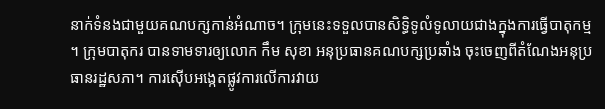នាក់ទំនងជាមួយគណបក្សកាន់អំណាច។ ក្រុមនេះទទួលបានសិទ្ធិទូលំទូលាយជាងក្នុងការធ្វើបាតុកម្ម។ ក្រុមបាតុករ បានទាមទារឲ្យលោក កឹម សុខា អនុប្រធានគណបក្សប្រឆាំង ចុះចេញពីតំណែងអនុប្រធានរដ្ឋសភា។ ការស៊ើបអង្កេតផ្លូវការលើការវាយ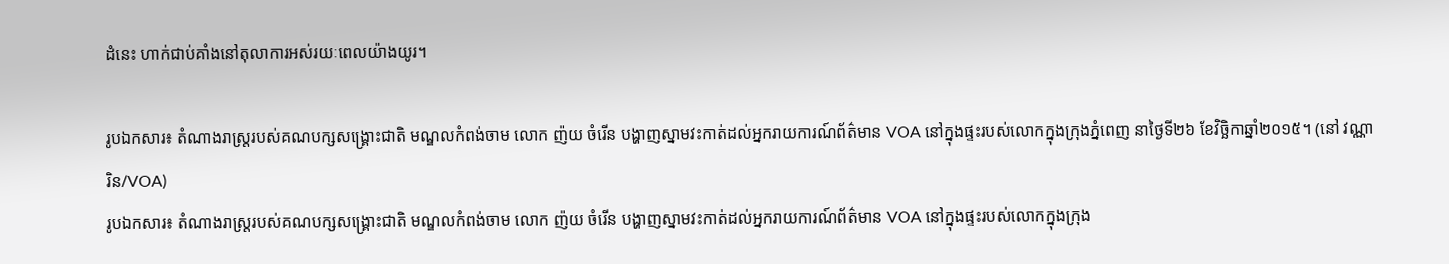ដំនេះ ហាក់ជាប់គាំងនៅតុលាការអស់រយៈពេលយ៉ាងយូរ។

រូបឯកសារ៖ តំណាងរាស្ត្ររបស់គណបក្សសង្គ្រោះជាតិ មណ្ឌលកំពង់ចាម លោក ញ៉យ ចំរើន បង្ហាញស្នាមវះកាត់ដល់អ្នករាយការណ៍ព័ត៌មាន VOA នៅក្នុងផ្ទះរបស់លោកក្នុងក្រុងភ្នំពេញ នាថ្ងៃទី២៦ ខែវិចិ្ឆកាឆ្នាំ២០១៥។ (នៅ វណ្ណារិន/VOA)
រូបឯកសារ៖ តំណាងរាស្ត្ររបស់គណបក្សសង្គ្រោះជាតិ មណ្ឌលកំពង់ចាម លោក ញ៉យ ចំរើន បង្ហាញស្នាមវះកាត់ដល់អ្នករាយការណ៍ព័ត៌មាន VOA នៅក្នុងផ្ទះរបស់លោកក្នុងក្រុង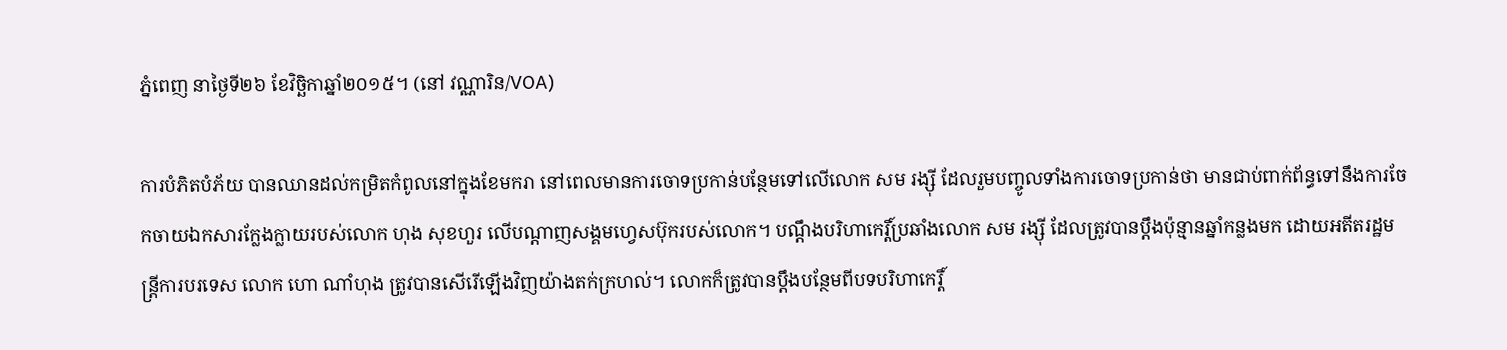ភ្នំពេញ នាថ្ងៃទី២៦ ខែវិចិ្ឆកាឆ្នាំ២០១៥។ (នៅ វណ្ណារិន/VOA)

ការបំភិតបំភ័យ បានឈានដល់កម្រិតកំពូលនៅក្នុងខែមករា នៅពេលមានការចោទប្រកាន់បន្ថែមទៅលើលោក សម រង្ស៊ី ដែលរួមបញ្ចូលទាំងការចោទប្រកាន់ថា មានជាប់ពាក់ព័ន្ធទៅនឹងការចែកចាយឯកសារក្លែងក្លាយរបស់លោក ហុង សុខហួរ លើបណ្តាញសង្គមហ្វេសប៊ុករបស់លោក។ បណ្តឹងបរិហាកេរ្តិ៍ប្រឆាំងលោក សម រង្ស៊ី ដែលត្រូវបានប្តឹងប៉ុន្មានឆ្នាំកន្លងមក ដោយអតីតរដ្ឋមន្រ្តីការបរទេស លោក ហោ ណាំហុង ត្រូវបានសើរើឡើងវិញយ៉ាងតក់ក្រហល់។ លោកក៏ត្រូវបានប្តឹងបន្ថែមពីបទបរិហាកេរ្តិ៍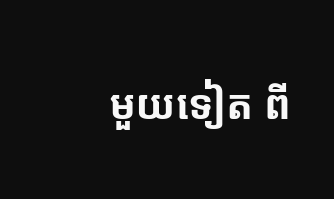មួយទៀត ពី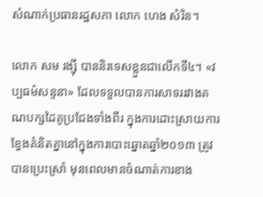សំណាក់ប្រធានរដ្ឋសភា លោក ហេង សំរិន។

លោក សម រង្ស៊ី បាននិរទេសខ្លួនជាលើកទី៤។ «វប្បធម៌សន្ទនា» ដែលទទួលបានការសាទររវាងគណបក្សដៃគូប្រជែងទាំងពីរ ក្នុងការដោះស្រាយការខ្វែងគំនិតគ្នានៅក្នុងការបោះឆ្នោតឆ្នាំ២០១៣ ត្រូវបានប្រេះស្រាំ មុនពេលមានចំណាត់ការខាង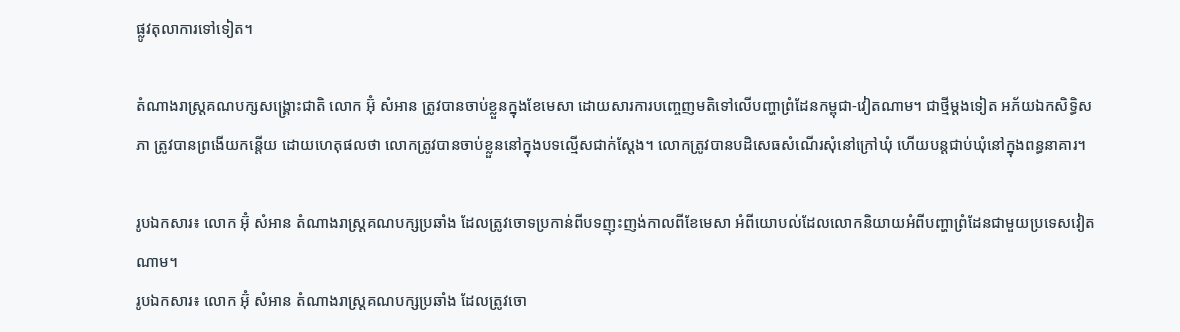ផ្លូវតុលាការទៅទៀត។

តំណាងរាស្រ្តគណបក្សសង្គ្រោះជាតិ លោក អ៊ុំ សំអាន ត្រូវបានចាប់ខ្លួនក្នុងខែមេសា ដោយសារការបញ្ចេញមតិទៅលើបញ្ហាព្រំដែនកម្ពុជា-វៀតណាម។ ជាថ្មីម្តងទៀត អភ័យឯកសិទ្ធិសភា ត្រូវបានព្រងើយកន្តើយ ដោយហេតុផលថា លោកត្រូវបានចាប់ខ្លួននៅក្នុងបទល្មើសជាក់ស្តែង។ លោកត្រូវបានបដិសេធសំណើរសុំនៅក្រៅឃុំ ហើយបន្តជាប់ឃុំនៅក្នុងពន្ធនាគារ។

រូបឯកសារ៖ លោក អ៊ុំ សំអាន តំណាងរាស្រ្តគណបក្សប្រឆាំង ដែលត្រូវចោទប្រកាន់ពីបទញុះញង់កាលពីខែមេសា អំពីយោបល់ដែលលោកនិយាយអំពីបញ្ហាព្រំដែនជាមួយប្រទេសវៀតណាម។
រូបឯកសារ៖ លោក អ៊ុំ សំអាន តំណាងរាស្រ្តគណបក្សប្រឆាំង ដែលត្រូវចោ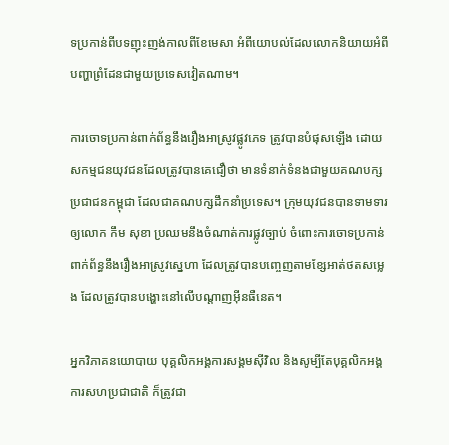ទប្រកាន់ពីបទញុះញង់កាលពីខែមេសា អំពីយោបល់ដែលលោកនិយាយអំពីបញ្ហាព្រំដែនជាមួយប្រទេសវៀតណាម។

ការចោទប្រកាន់ពាក់ព័ន្ធនឹងរឿងអាស្រូវផ្លូវភេទ ត្រូវបានបំផុសឡើង ដោយសកម្មជនយុវជនដែលត្រូវបានគេជឿថា មានទំនាក់ទំនងជាមួយគណបក្សប្រជាជនកម្ពុជា ដែលជាគណបក្សដឹកនាំប្រទេស។ ក្រុមយុវជនបានទាមទារឲ្យលោក កឹម សុខា ប្រឈមនឹងចំណាត់ការផ្លូវច្បាប់ ចំពោះការចោទប្រកាន់ពាក់ព័ន្ធនឹងរឿងអាស្រូវស្នេហា ដែលត្រូវបានបញ្ចេញតាមខ្សែអាត់ថតសម្លេង ដែលត្រូវបានបង្ហោះនៅលើបណ្តាញអ៊ីនធឺនេត។

អ្នកវិភាគនយោបាយ បុគ្គលិកអង្គការសង្គមស៊ីវិល និងសូម្បីតែបុគ្គលិកអង្គការសហប្រជាជាតិ ក៏ត្រូវជា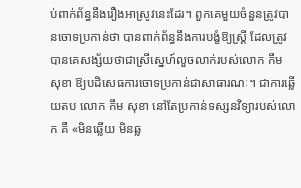ប់ពាក់ព័ន្ធនឹងរឿងអាស្រូវនេះដែរ។ ពួកគេមួយចំនួនត្រូវបានចោទប្រកាន់ថា បានពាក់ព័ន្ធនឹងការបង្ខំឱ្យស្រ្តី ដែលត្រូវបានគេសង្ស័យថាជាស្រីស្នេហ៍លួចលាក់របស់លោក កឹម សុខា ឱ្យបដិសេធការចោទប្រកាន់ជាសាធារណៈ។ ជាការឆ្លើយតប លោក កឹម សុខា នៅតែប្រកាន់ទស្សនវិទ្យារបស់លោក គឺ «មិនឆ្លើយ មិនឆ្ល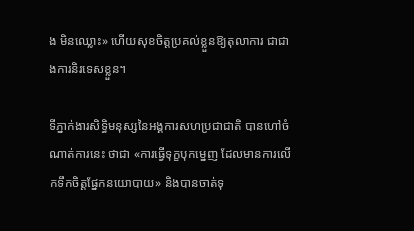ង មិនឈ្លោះ» ហើយសុខចិត្តប្រគល់ខ្លួនឱ្យតុលាការ ជាជាងការនិរទេសខ្លួន។

ទីភ្នាក់ងារសិទ្ធិមនុស្សនៃអង្គការសហប្រជាជាតិ បានហៅចំណាត់ការនេះ ថាជា «ការធ្វើទុក្ខបុកម្នេញ ដែលមានការលើកទឹកចិត្តផ្នែកនយោបាយ» និងបានចាត់ទុ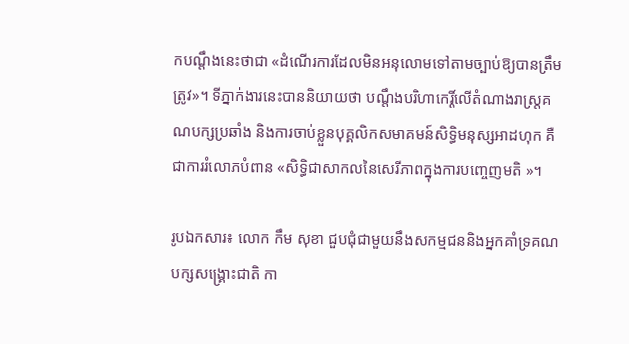កបណ្តឹងនេះថាជា «ដំណើរការដែលមិនអនុលោមទៅតាមច្បាប់ឱ្យបានត្រឹមត្រូវ»។ ទីភ្នាក់ងារនេះបាននិយាយថា បណ្តឹងបរិហាកេរ្តិ៍លើតំណាងរាស្រ្តគណបក្សប្រឆាំង និងការចាប់ខ្លួនបុគ្គលិកសមាគមន៍សិទ្ធិមនុស្សអាដហុក គឺជាការរំលោភបំពាន «សិទ្ធិជាសាកលនៃសេរីភាពក្នុងការបញ្ចេញមតិ »។

រូបឯកសារ៖ លោក កឹម សុខា ជួបជុំជាមួយនឹងសកម្មជននិងអ្នកគាំទ្រគណបក្សសង្រ្គោះជាតិ កា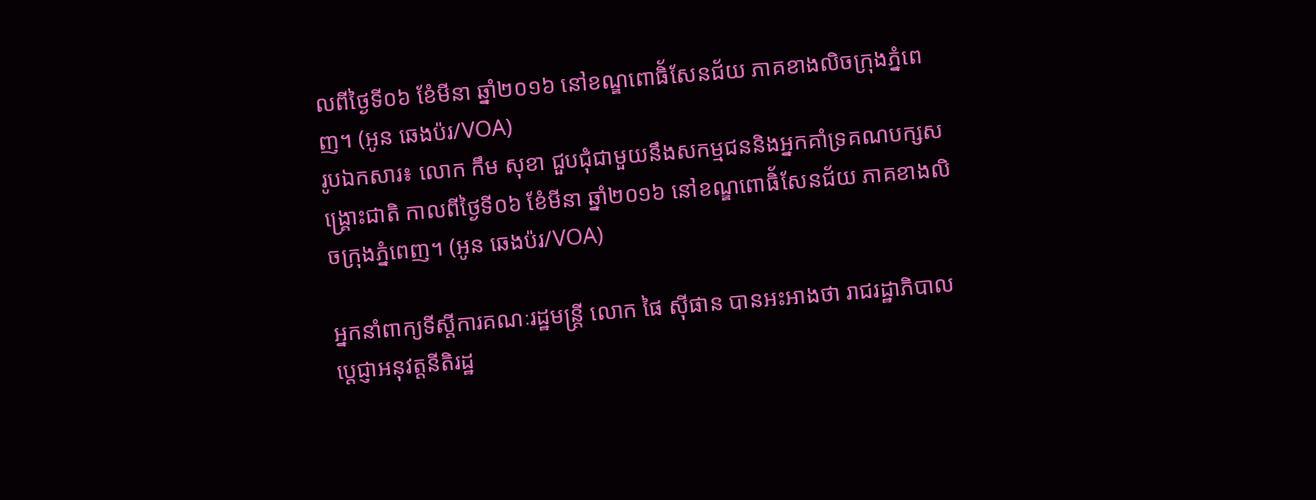លពីថ្ងៃទី០៦ ខែំមីនា ឆ្នាំ២០១៦ នៅខណ្ឌពោធិ័សែនជ័យ ភាគខាងលិចក្រុងភ្នំពេញ។ (អូន ឆេងប៉រ/VOA)
រូបឯកសារ៖ លោក កឹម សុខា ជួបជុំជាមួយនឹងសកម្មជននិងអ្នកគាំទ្រគណបក្សសង្រ្គោះជាតិ កាលពីថ្ងៃទី០៦ ខែំមីនា ឆ្នាំ២០១៦ នៅខណ្ឌពោធិ័សែនជ័យ ភាគខាងលិចក្រុងភ្នំពេញ។ (អូន ឆេងប៉រ/VOA)

អ្នកនាំពាក្យទីស្តីការគណៈរដ្ឋមន្រ្តី លោក ផៃ ស៊ីផាន បានអះអាងថា រាជរដ្ឋាភិបាលបេ្តជ្ញាអនុវត្តនីតិរដ្ឋ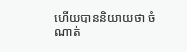ហើយបាននិយាយថា ចំណាត់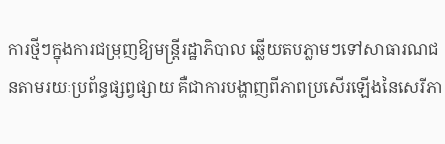ការថ្មីៗក្នុងការជម្រុញឱ្យមន្រ្តីរដ្ឋាភិបាល ឆ្លើយតបភ្លាមៗទៅសាធារណជនតាមរយៈប្រព័ន្ធផ្សព្វផ្សាយ គឺជាការបង្ហាញពីភាពប្រសើរឡើងនៃសេរីភា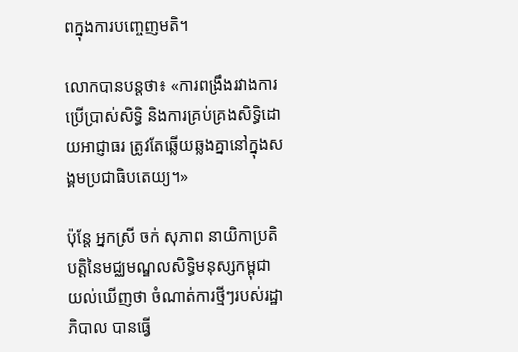ពក្នុងការបញ្ចេញមតិ។

លោកបានបន្តថា៖ «ការពង្រឹងរវាងការប្រើប្រាស់សិទ្ធិ និងការគ្រប់គ្រងសិទ្ធិដោយអាជ្ញាធរ ត្រូវតែឆ្លើយឆ្លងគ្នានៅក្នុងសង្គមប្រជាធិបតេយ្យ។»

ប៉ុន្តែ អ្នកស្រី ចក់ សុភាព នាយិកាប្រតិបត្តិនៃមជ្ឈមណ្ឌលសិទ្ធិមនុស្សកម្ពុជា យល់ឃើញថា ចំណាត់ការថ្មីៗរបស់រដ្ឋាភិបាល បានធ្វើ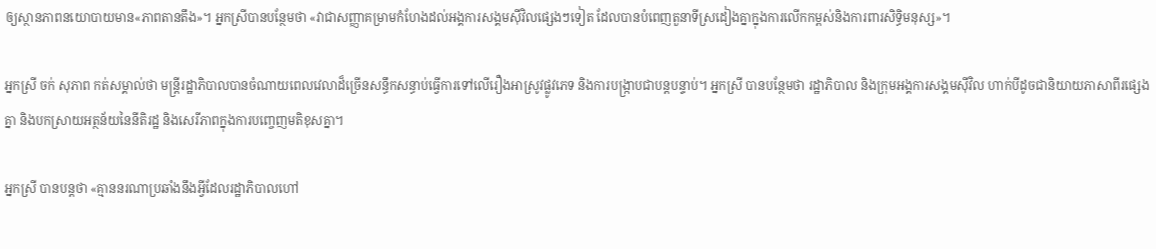ឲ្យស្ថានភាពនយោបាយមាន«ភាពតានតឹង»។ អ្នកស្រីបានបន្ថែមថា «វាជាសញ្ញាគម្រាមកំហែងដល់អង្គការសង្គមស៊ីវិលផ្សេងៗទៀត ដែលបានបំពេញតួនាទីស្រដៀងគ្នាក្នុងការលើកកម្ពស់និងការពារសិទ្ធិមនុស្ស»។

អ្នកស្រី ចក់ សុភាព កត់សម្គាល់ថា មន្រ្តីរដ្ឋាភិបាលបានចំណាយពេលវេលាដ៏ច្រើនសន្ធឹកសន្ធាប់ធ្វើការទៅលើរឿងអាស្រូវផ្លូវភេទ និងការបង្ក្រាបជាបន្តបន្ទាប់។ អ្នកស្រី បានបន្ថែមថា រដ្ឋាភិបាល និងក្រុមអង្គការសង្គមស៊ីវិល ហាក់បីដូចជានិយាយភាសាពីរផ្សេងគ្នា និងបកស្រាយអត្ថន័យនៃនីតិរដ្ឋ និងសេរីភាពក្នុងការបញ្ចេញមតិខុសគ្នា។

អ្នកស្រី បានបន្តថា «គ្មាននរណាប្រឆាំងនឹងអ្វីដែលរដ្ឋាភិបាលហៅ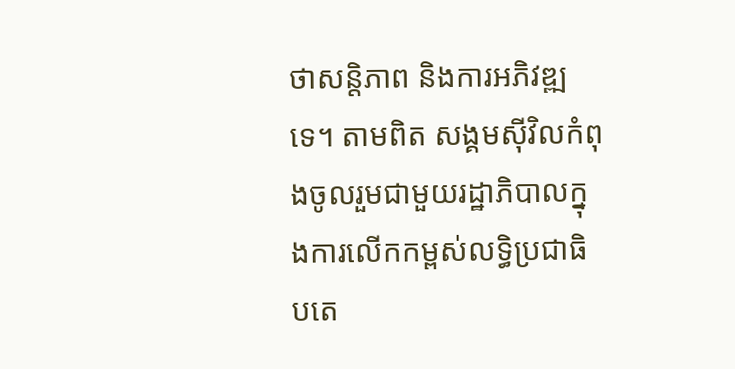ថាសន្តិភាព និងការអភិវឌ្ឍទេ។ តាមពិត សង្គមស៊ីវិលកំពុងចូលរួមជាមួយរដ្ឋាភិបាលក្នុងការលើកកម្ពស់លទ្ធិប្រជាធិបតេ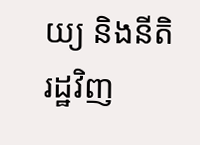យ្យ និងនីតិរដ្ឋវិញ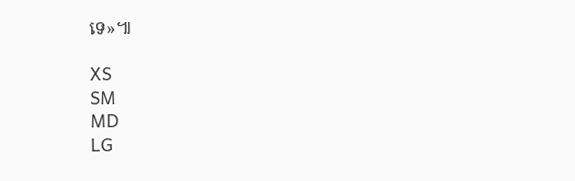ទេ»៕

XS
SM
MD
LG